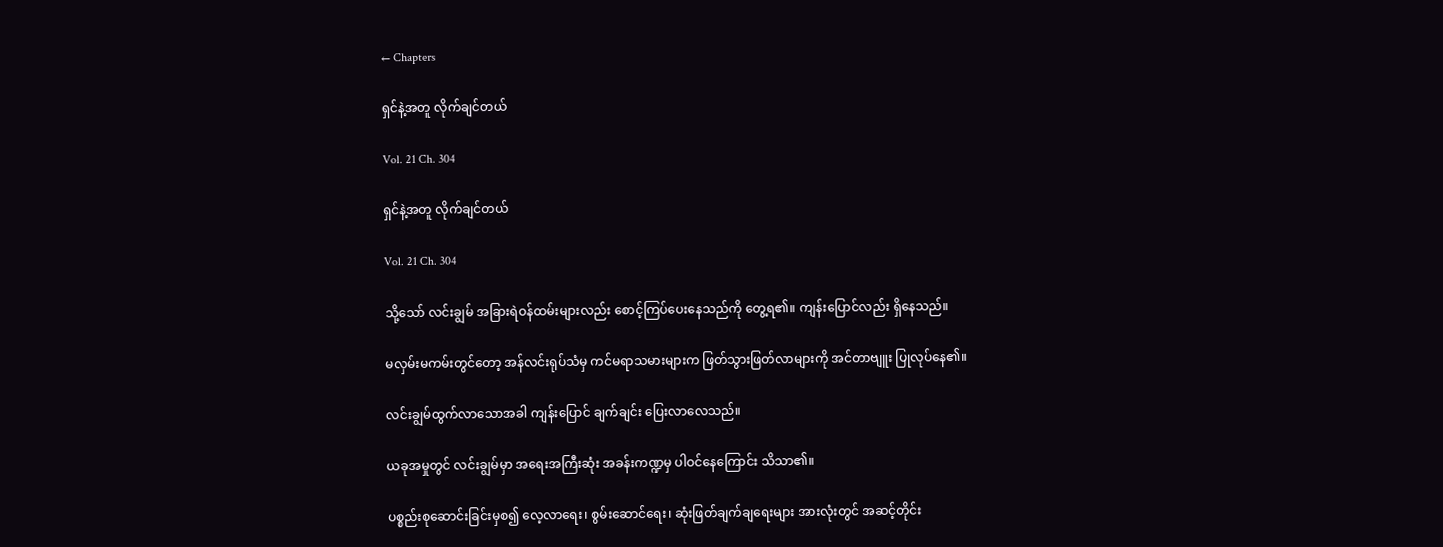← Chapters

ရှင်နဲ့အတူ လိုက်ချင်တယ်

Vol. 21 Ch. 304

ရှင်နဲ့အတူ လိုက်ချင်တယ်

Vol. 21 Ch. 304

သို့သော် လင်းချွမ် အခြားရဲဝန်ထမ်းများလည်း စောင့်ကြပ်ပေးနေသည်ကို တွေ့ရ၏။ ကျန်းပြောင်လည်း ရှိနေသည်။

မလှမ်းမကမ်းတွင်တော့ အန်လင်းရုပ်သံမှ ကင်မရာသမားများက ဖြတ်သွားဖြတ်လာများကို အင်တာဗျူး ပြုလုပ်နေ၏။

လင်းချွမ်ထွက်လာသောအခါ ကျန်းပြောင် ချက်ချင်း ပြေးလာလေသည်။

ယခုအမှုတွင် လင်းချွမ်မှာ အရေးအကြီးဆုံး အခန်းကဏ္ဍမှ ပါဝင်နေကြောင်း သိသာ၏။

ပစ္စည်းစုဆောင်းခြင်းမှစ၍ လေ့လာရေး၊ စွမ်းဆောင်ရေး၊ ဆုံးဖြတ်ချက်ချရေးများ အားလုံးတွင် အဆင့်တိုင်း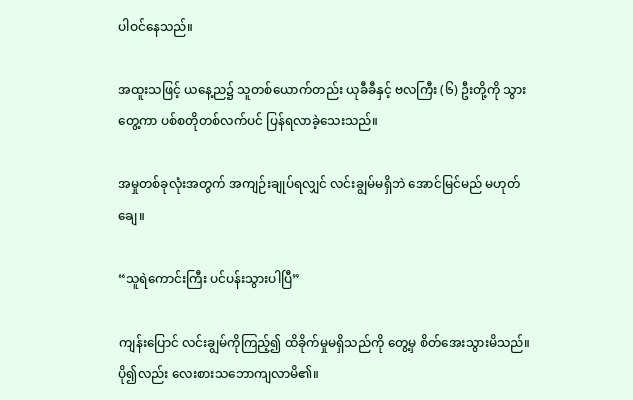ပါဝင်နေသည်။

အထူးသဖြင့် ယနေ့ည၌ သူတစ်ယောက်တည်း ယုခီခီနှင့် ဗလကြီး (၆) ဦးတို့ကို သွားတွေ့ကာ ပစ်စတိုတစ်လက်ပင် ပြန်ရလာခဲ့သေးသည်။

အမှုတစ်ခုလုံးအတွက် အကျဉ်းချုပ်ရလျှင် လင်းချွမ်မရှိဘဲ အောင်မြင်မည် မဟုတ်ချေ။

“သူရဲကောင်းကြီး ပင်ပန်းသွားပါပြီ”

ကျန်းပြောင် လင်းချွမ်ကိုကြည့်၍ ထိခိုက်မှုမရှိသည်ကို တွေ့မှ စိတ်အေးသွားမိသည်။ ပို၍လည်း လေးစားသဘောကျလာမိ၏။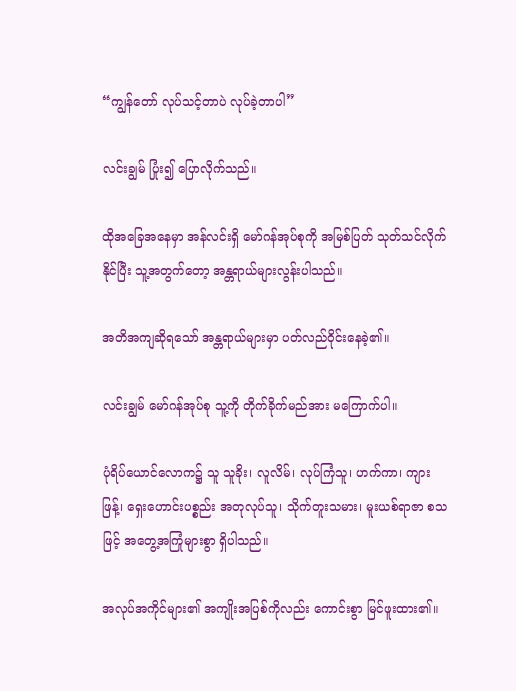“ကျွန်တော် လုပ်သင့်တာပဲ လုပ်ခဲ့တာပါ”

လင်းချွမ် ပြုံး၍ ပြောလိုက်သည်။

ထိုအခြေအနေမှာ အန်လင်းရှိ မော်ဂန်အုပ်စုကို အမြစ်ပြတ် သုတ်သင်လိုက်နိုင်ပြီး သူ့အတွက်တော့ အန္တရာယ်များလွန်းပါသည်။

အတိအကျဆိုရသော် အန္တရာယ်များမှာ ပတ်လည်ဝိုင်းနေခဲ့၏။

လင်းချွမ် မော်ဂန်အုပ်စု သူ့ကို တိုက်ခိုက်မည်အား မကြောက်ပါ။

ပုံရိပ်ယောင်လောက၌ သူ သူခိုး၊ လူလိမ်၊ လုပ်ကြံသူ၊ ဟက်ကာ၊ ကျားဖြန့်၊ ရှေးဟောင်းပစ္စည်း အတုလုပ်သူ၊ သိုက်တူးသမား၊ မူးယစ်ရာဇာ စသဖြင့် အတွေ့အကြုံများစွာ ရှိပါသည်။

အလုပ်အကိုင်များ၏ အကျိုးအပြစ်ကိုလည်း ကောင်းစွာ မြင်ဖူးထား၏။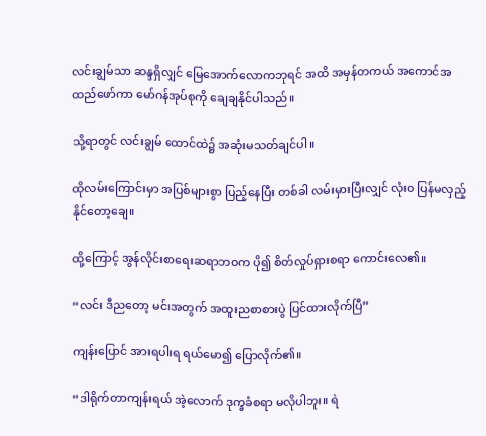လင်းချွမ်သာ ဆန္ဒရှိလျှင် မြေအောက်လောကဘုရင် အထိ အမှန်တကယ် အကောင်အထည်ဖော်ကာ မော်ဂန်အုပ်စုကို ချေချနိုင်ပါသည်။

သို့ရာတွင် လင်းချွမ် ထောင်ထဲ၌ အဆုံးမသတ်ချင်ပါ။

ထိုလမ်းကြောင်းမှာ အပြစ်များစွာ ပြည့်နေပြီး တစ်ခါ လမ်းမှားပြီးလျှင် လုံးဝ ပြန်မလှည့်နိုင်တော့ချေ။

ထို့ကြောင့် အွန်လိုင်းစာရေးဆရာဘဝက ပို၍ စိတ်လှုပ်ရှားစရာ ကောင်းလေ၏။

“လင်း ဒီညတော့ မင်းအတွက် အထူးညစာစားပွဲ ပြင်ထားလိုက်ပြီ”

ကျန်းပြောင် အားရပါးရ ရယ်မော၍ ပြောလိုက်၏။

“ဒါရိုက်တာကျန်းရယ် အဲ့လောက် ဒုက္ခခံစရာ မလိုပါဘူး။ ရဲ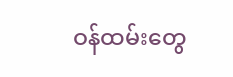ဝန်ထမ်းတွေ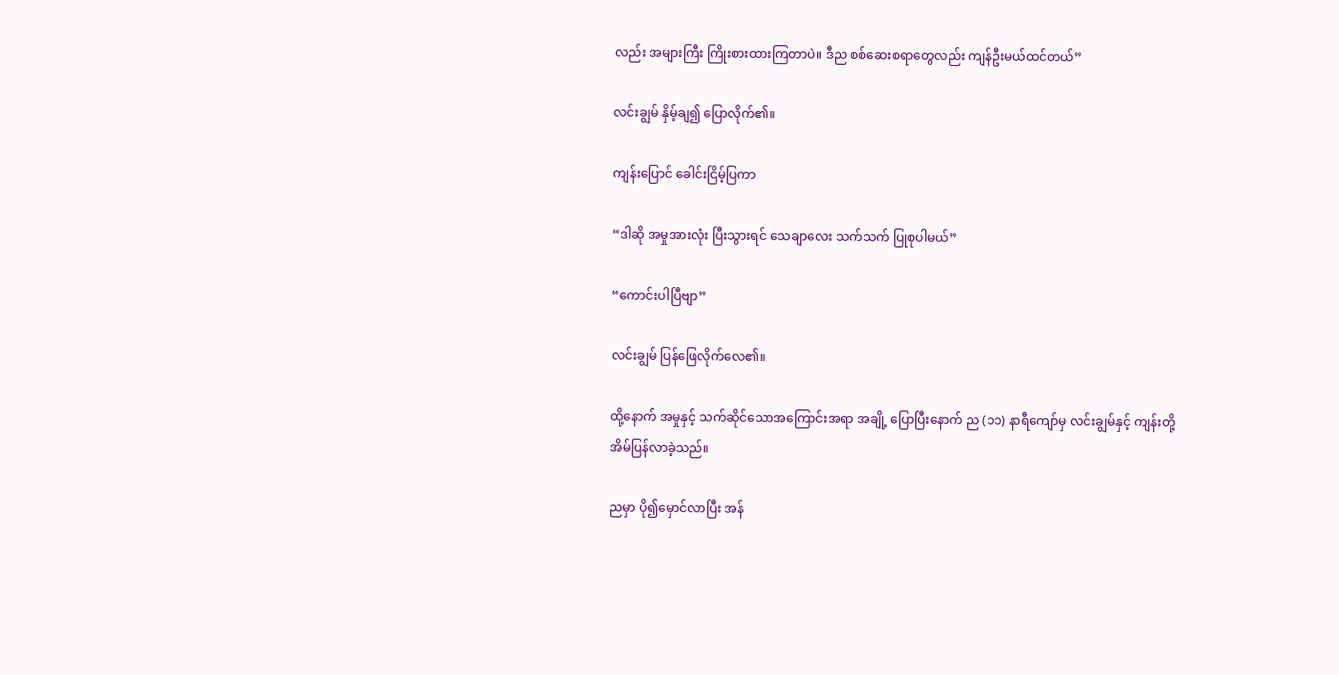လည်း အများကြီး ကြိုးစားထားကြတာပဲ။ ဒီည စစ်ဆေးစရာတွေလည်း ကျန်ဦးမယ်ထင်တယ်”

လင်းချွမ် နှိမ့်ချ၍ ပြောလိုက်၏။

ကျန်းပြောင် ခေါင်းငြိမ့်ပြကာ

“ဒါဆို အမှုအားလုံး ပြီးသွားရင် သေချာလေး သက်သက် ပြုစုပါမယ်”

“ကောင်းပါပြီဗျာ”

လင်းချွမ် ပြန်ဖြေလိုက်လေ၏။

ထို့နောက် အမှုနှင့် သက်ဆိုင်သောအကြောင်းအရာ အချို့ ပြောပြီးနောက် ည (၁၁) နာရီကျော်မှ လင်းချွမ်နှင့် ကျန်းတို့ အိမ်ပြန်လာခဲ့သည်။

ညမှာ ပို၍မှောင်လာပြီး အန်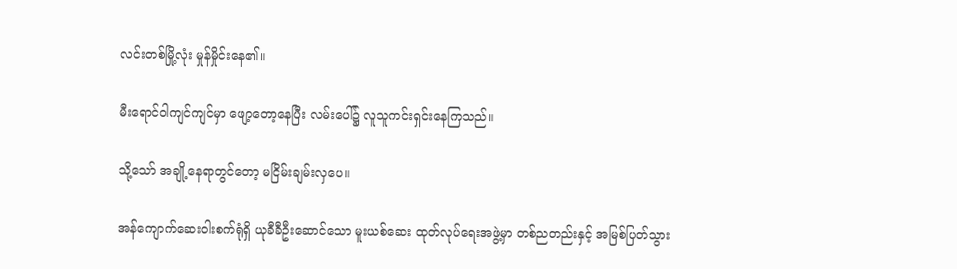လင်းတစ်မြို့လုံး မှုန်မှိုင်းနေ၏။

မီးရောင်ဝါကျင်ကျင်မှာ ဖျော့တော့နေပြီး လမ်းပေါ်၌ လူသူကင်းရှင်းနေကြသည်။

သို့သော် အချို့နေရာတွင်တော့ မငြိမ်းချမ်းလှပေ။

အန်ကျောက်ဆေးဝါးစက်ရုံရှိ ယုခီခီဦးဆောင်သော မူးယစ်ဆေး ထုတ်လုပ်ရေးအဖွဲ့မှာ တစ်ညတည်းနှင့် အမြစ်ပြတ်သွား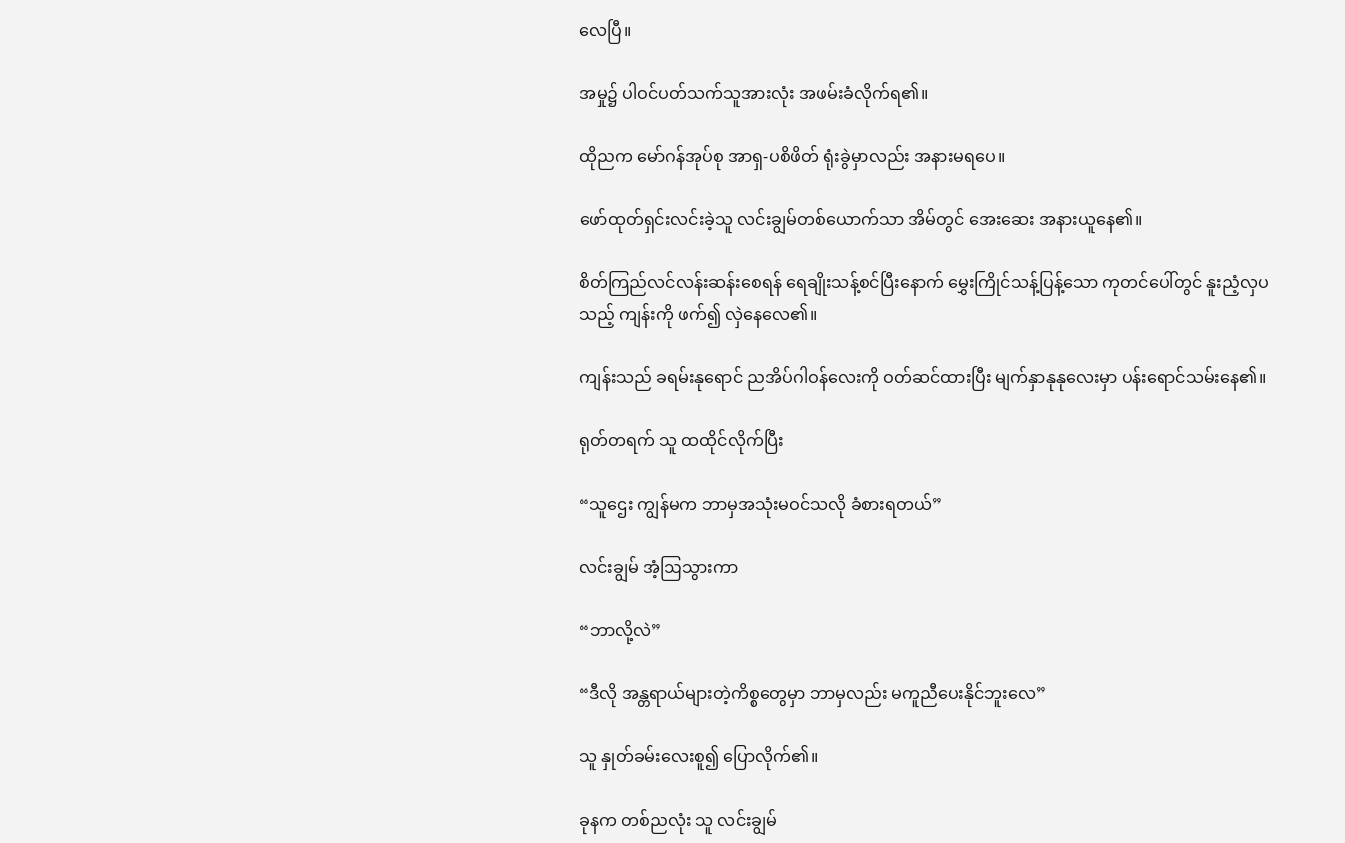လေပြီ။

အမှု၌ ပါဝင်ပတ်သက်သူအားလုံး အဖမ်းခံလိုက်ရ၏။

ထိုညက မော်ဂန်အုပ်စု အာရှ-ပစိဖိတ် ရုံးခွဲမှာလည်း အနားမရပေ။

ဖော်ထုတ်ရှင်းလင်းခဲ့သူ လင်းချွမ်တစ်ယောက်သာ အိမ်တွင် အေးဆေး အနားယူနေ၏။

စိတ်ကြည်လင်လန်းဆန်းစေရန် ရေချိုးသန့်စင်ပြီးနောက် မွှေးကြိုင်သန့်ပြန့်သော ကုတင်ပေါ်တွင် နူးညံ့လှပသည့် ကျန်းကို ဖက်၍ လှဲနေလေ၏။

ကျန်းသည် ခရမ်းနုရောင် ညအိပ်ဂါဝန်လေးကို ဝတ်ဆင်ထားပြီး မျက်နှာနုနုလေးမှာ ပန်းရောင်သမ်းနေ၏။

ရုတ်တရက် သူ ထထိုင်လိုက်ပြီး

“သူဌေး ကျွန်မက ဘာမှအသုံးမဝင်သလို ခံစားရတယ်”

လင်းချွမ် အံ့ဩသွားကာ

“ဘာလို့လဲ”

“ဒီလို အန္တရာယ်များတဲ့ကိစ္စတွေမှာ ဘာမှလည်း မကူညီပေးနိုင်ဘူးလေ”

သူ နှုတ်ခမ်းလေးစူ၍ ပြောလိုက်၏။

ခုနက တစ်ညလုံး သူ လင်းချွမ်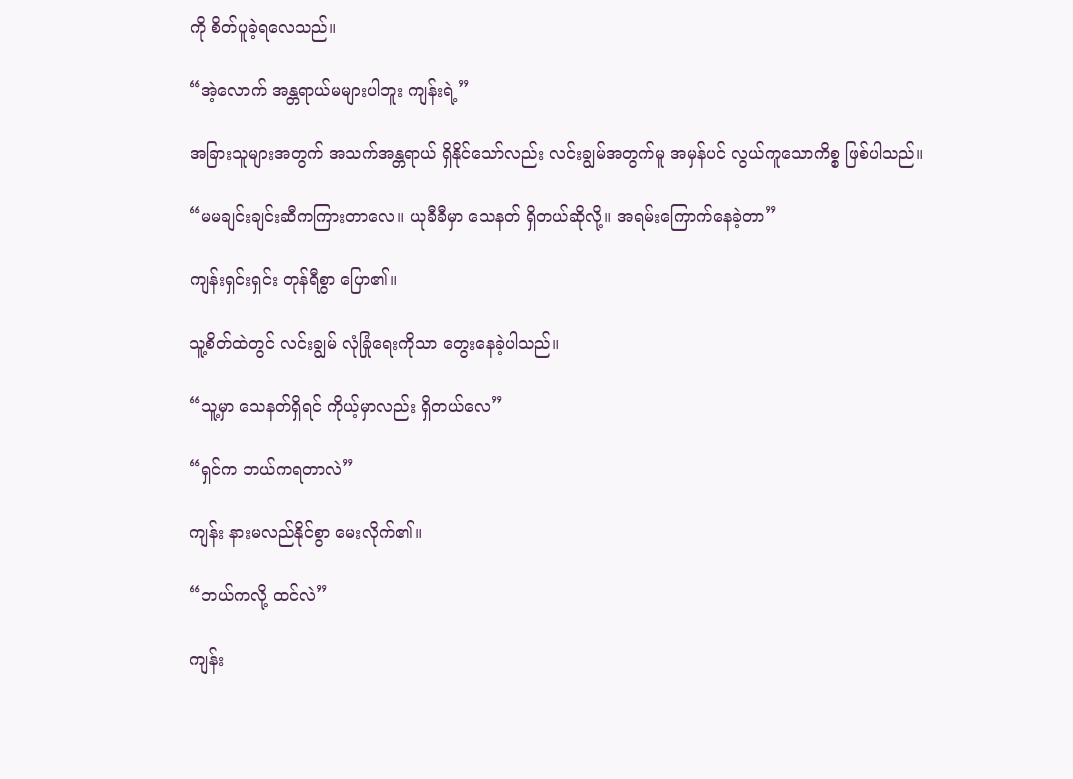ကို စိတ်ပူခဲ့ရလေသည်။

“အဲ့လောက် အန္တရာယ်မများပါဘူး ကျန်းရဲ့”

အခြားသူများအတွက် အသက်အန္တရာယ် ရှိနိုင်သော်လည်း လင်းချွမ်အတွက်မူ အမှန်ပင် လွယ်ကူသောကိစ္စ ဖြစ်ပါသည်။

“မမချင်းချင်းဆီကကြားတာလေ။ ယုခီခီမှာ သေနတ် ရှိတယ်ဆိုလို့။ အရမ်းကြောက်နေခဲ့တာ”

ကျန်းရှင်းရှင်း တုန်ရီစွာ ပြော၏။

သူ့စိတ်ထဲတွင် လင်းချွမ် လုံခြုံရေးကိုသာ တွေးနေခဲ့ပါသည်။

“သူ့မှာ သေနတ်ရှိရင် ကိုယ့်မှာလည်း ရှိတယ်လေ”

“ရှင်က ဘယ်ကရတာလဲ”

ကျန်း နားမလည်နိုင်စွာ မေးလိုက်၏။

“ဘယ်ကလို့ ထင်လဲ”

ကျန်း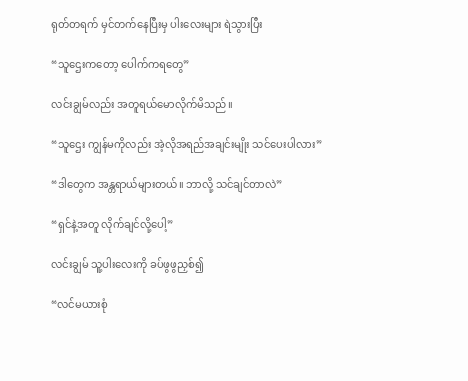ရုတ်တရက် မှင်တက်နေပြီးမှ ပါးလေးများ ရဲသွားပြီး

“သူဌေးကတော့ ပေါက်ကရတွေ”

လင်းချွမ်လည်း အတူရယ်မောလိုက်မိသည်။

“သူဌေး ကျွန်မကိုလည်း အဲ့လိုအရည်အချင်းမျိုး သင်ပေးပါလား”

“ဒါတွေက အန္တရာယ်များတယ်။ ဘာလို့ သင်ချင်တာလဲ”

“ရှင်နဲ့အတူ လိုက်ချင်လို့ပေါ့”

လင်းချွမ် သူ့ပါးလေးကို ခပ်ဖွဖွညှစ်၍

“လင်မယားစုံ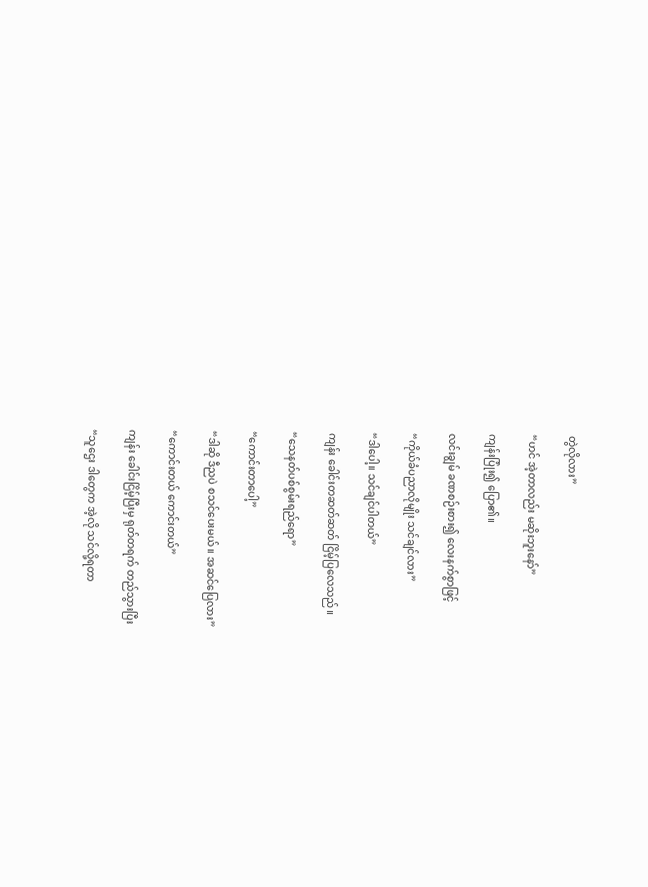တွဲလိုလား”

“ဟင် အဲ့တာလည်း မဆိုးဘူးနော်”

ကျန်းပြုံး၍ ပြော၏။

လင်းချွမ် ခဏစဉ်းစား၍ လေးနက်စွာဖြင့်

“ကိုယ်ခံပညာလိုမျိုး သင်ချင်လား”

“ဒါပေါ့။ သင်ချင်ပါတယ်”

ကျန်း ခေါင်းတဆတ်ဆတ် ငြိမ့်ပြလေသည်။

“သေနတ်ပစ်စွမ်းရည်ရော”

“ကောင်းတာပေါ့”

“ဒါဆို ဒီညပဲ စသင်ပေးမယ်။ အဆင်ပြေလား”

“ကောင်းတယ် ကောင်းတယ်”

ကျန်း ခေါင်းငြိမ့်ပြီးမှ ရုတ်တရက် တည်သွားပြီး

“သူဌေး ဒါတွေက အဲ့လို သင်လို့ရတာ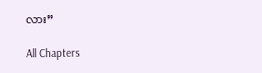လား”

All Chapters